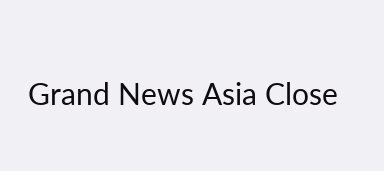Grand News Asia Close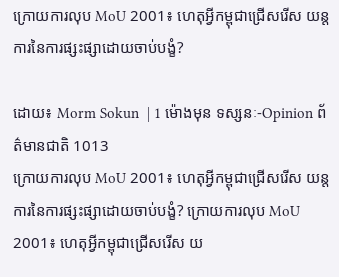ក្រោយការលុប MoU 2001៖ ហេតុអ្វីកម្ពុជាជ្រើសរើស យន្តការនៃការផ្សះផ្សាដោយចាប់បង្ខំ?

ដោយ៖ Morm Sokun  | 1 ម៉ោងមុន ទស្សនៈ-Opinion ព័ត៌មានជាតិ 1013
ក្រោយការលុប MoU 2001៖ ហេតុអ្វីកម្ពុជាជ្រើសរើស យន្តការនៃការផ្សះផ្សាដោយចាប់បង្ខំ? ក្រោយការលុប MoU 2001៖ ហេតុអ្វីកម្ពុជាជ្រើសរើស យ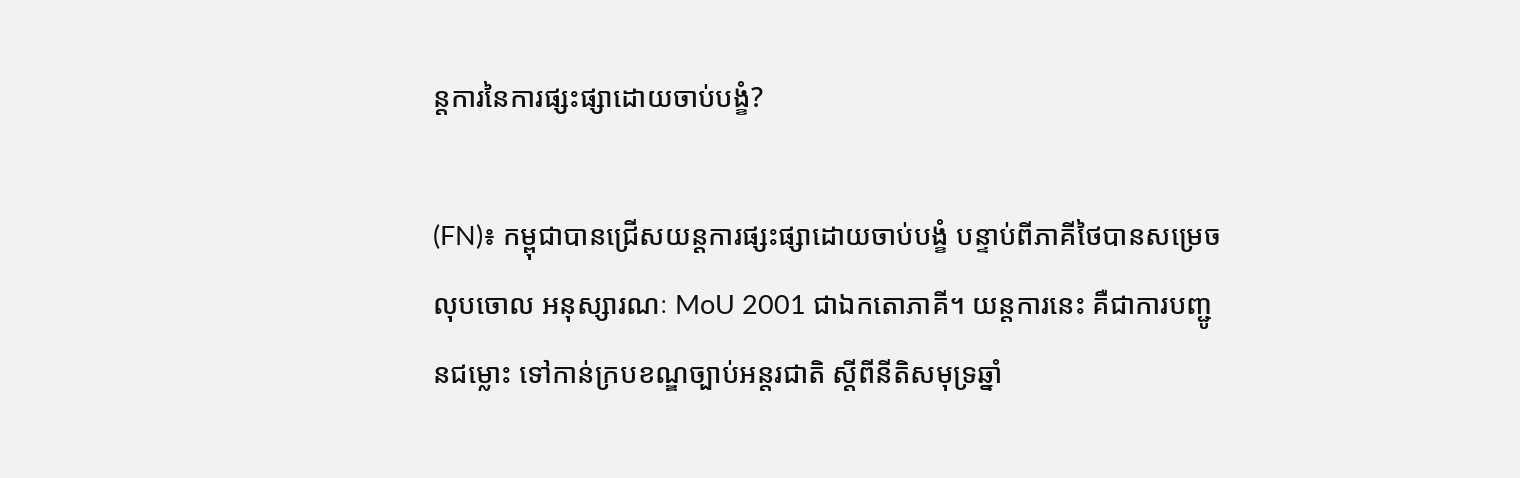ន្តការនៃការផ្សះផ្សាដោយចាប់បង្ខំ?

(FN)៖ កម្ពុជាបានជ្រើសយន្តការផ្សះផ្សាដោយចាប់បង្ខំ បន្ទាប់ពីភាគីថៃបានសម្រេចលុបចោល អនុស្សារណៈ MoU 2001 ជាឯកតោភាគី។ យន្តការនេះ គឺជាការបញ្ជូនជម្លោះ ទៅកាន់ក្របខណ្ឌច្បាប់អន្តរជាតិ ស្តីពីនីតិសមុទ្រឆ្នាំ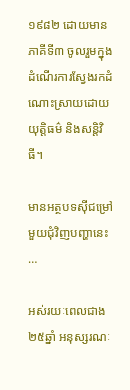១៩៨២ ដោយមានភាគីទី៣ ចូលរួមក្នុងដំណើរការស្វែងរកដំណោះស្រាយដោយយុត្តិធម៌ និងសន្តិវិធី។

មានអត្ថបទស៊ីជម្រៅមួយជុំវិញបញ្ហានេះ …

អស់រយៈពេលជាង២៥ឆ្នាំ អនុស្សរណៈ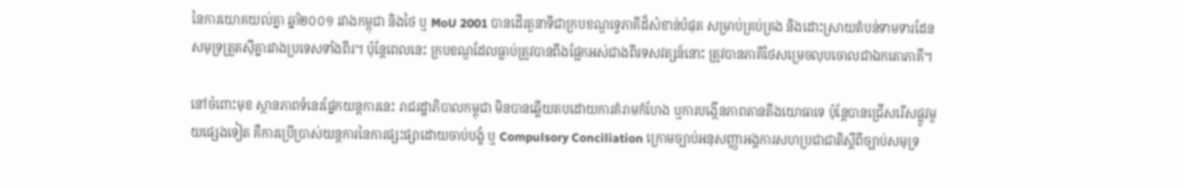នៃការយោគយល់គ្នា ឆ្នាំ២០០១ រវាងកម្ពុជា និងថៃ ឬ MoU 2001 បានដើរតួនាទីជាក្របខណ្ឌទ្វេភាគីដ៏សំខាន់បំផុត សម្រាប់គ្រប់គ្រង និងដោះស្រាយតំបន់ទាមទារដែនសមុទ្រត្រួតស៊ីគ្នារវាងប្រទេសទាំងពីរ។ ប៉ុន្តែពេលនេះ ក្របខណ្ឌដែលធ្លាប់ត្រូវបានពឹងផ្អែកអស់ជាងពីរទសវត្សន៍នោះ ត្រូវបានភាគីថៃសម្រេចលុបចោលជាឯកតោភាគី។

នៅចំពោះមុខ ស្ថានភាពទំនេរផ្នែកយន្តការនេះ រាជរដ្ឋាភិបាលកម្ពុជា មិនបានឆ្លើយតបដោយការគំរាមកំហែង ឬការបង្កើនភាពតានតឹងយោធាទេ ប៉ុន្តែបានជ្រើសរើសផ្លូវមួយផ្សេងទៀត គឺការប្រើប្រាស់យន្តការនៃការផ្សះផ្សាដោយចាប់បង្ខំ ឬ Compulsory Conciliation ក្រោមច្បាប់អនុសញ្ញាអង្គការសហប្រជាជាតិស្តីពីច្បាប់សមុទ្រ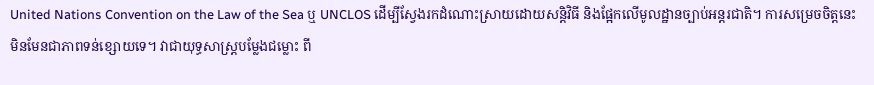United Nations Convention on the Law of the Sea ឬ UNCLOS ដើម្បីស្វែងរកដំណោះស្រាយដោយសន្តិវិធី និងផ្អែកលើមូលដ្ឋានច្បាប់អន្តរជាតិ។ ការសម្រេចចិត្តនេះ មិនមែនជាភាពទន់ខ្សោយទេ។ វាជាយុទ្ធសាស្ត្របម្លែងជម្លោះ ពី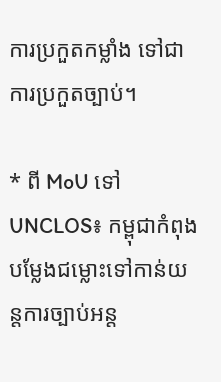ការប្រកួតកម្លាំង ទៅជាការប្រកួតច្បាប់។

* ពី MoU ទៅ UNCLOS៖ កម្ពុជាកំពុងបម្លែងជម្លោះទៅកាន់យន្តការច្បាប់អន្ត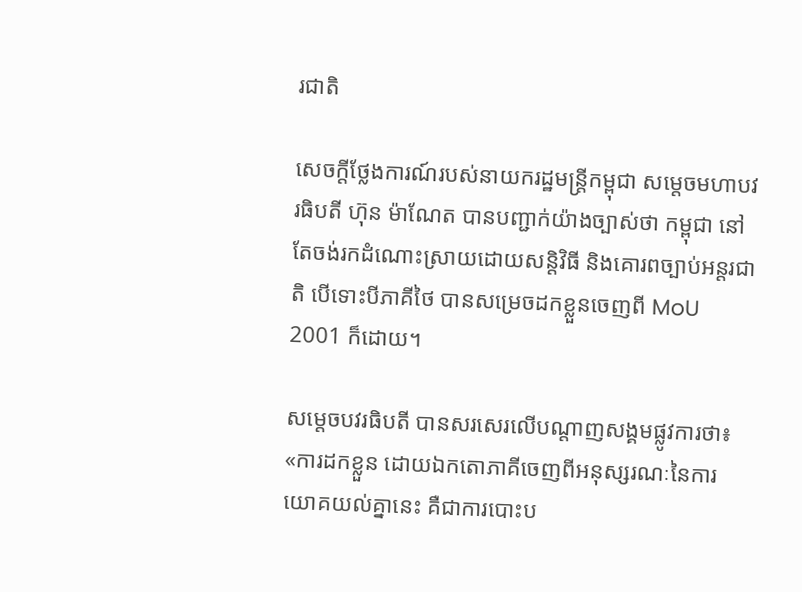រជាតិ

សេចក្តីថ្លែងការណ៍របស់នាយករដ្ឋមន្ត្រីកម្ពុជា សម្តេចមហាបវរធិបតី ហ៊ុន ម៉ាណែត បានបញ្ជាក់យ៉ាងច្បាស់ថា កម្ពុជា នៅតែចង់រកដំណោះស្រាយដោយសន្តិវិធី និងគោរពច្បាប់អន្តរជាតិ បើទោះបីភាគីថៃ បានសម្រេចដកខ្លួនចេញពី MoU 2001 ក៏ដោយ។

សម្តេចបវរធិបតី បានសរសេរលើបណ្តាញសង្គមផ្លូវការថា៖ «ការដកខ្លួន ដោយឯកតោភាគីចេញពីអនុស្សរណៈនៃការយោគយល់គ្នានេះ គឺជាការបោះប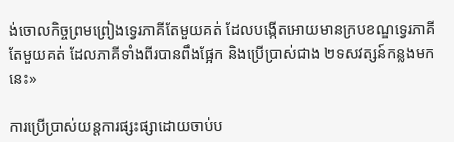ង់ចោលកិច្ចព្រមព្រៀងទ្វេរភាគីតែមួយគត់ ដែលបង្កើតអោយមានក្របខណ្ឌទ្វេរភាគីតែមួយគត់ ដែលភាគីទាំងពីរបានពឹងផ្អែក និងប្រើប្រាស់ជាង ២ទសវត្សន៍កន្លងមកនេះ»

ការប្រើប្រាស់យន្តការផ្សះផ្សាដោយចាប់ប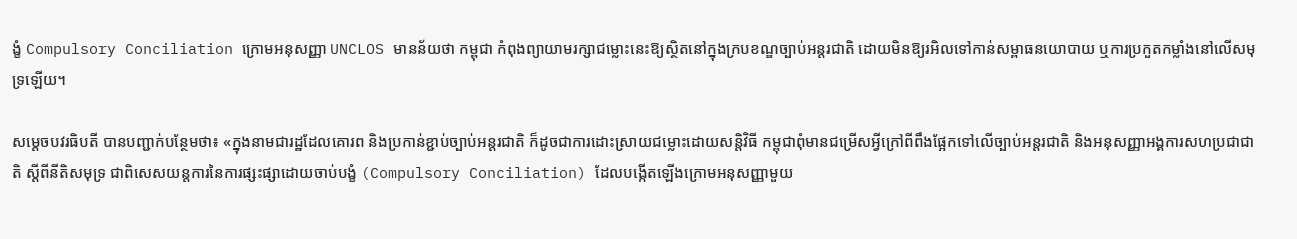ង្ខំ Compulsory Conciliation ក្រោមអនុសញ្ញា UNCLOS មានន័យថា កម្ពុជា កំពុងព្យាយាមរក្សាជម្លោះនេះឱ្យស្ថិតនៅក្នុងក្របខណ្ឌច្បាប់អន្តរជាតិ ដោយមិនឱ្យរអិលទៅកាន់សម្ពាធនយោបាយ ឬការប្រកួតកម្លាំងនៅលើសមុទ្រឡើយ។

សម្តេចបវរធិបតី បានបញ្ជាក់បន្ថែមថា៖ «ក្នុងនាមជារដ្ឋដែលគោរព និងប្រកាន់ខ្ជាប់ច្បាប់អន្តរជាតិ ក៏ដូចជាការដោះស្រាយជម្លោះដោយសន្តិវិធី កម្ពុជាពុំមានជម្រើសអ្វីក្រៅពីពឹងផ្អែកទៅលើច្បាប់អន្តរជាតិ និងអនុសញ្ញាអង្គការសហប្រជាជាតិ ស្តីពីនីតិសមុទ្រ ជាពិសេសយន្តការនៃការផ្សះផ្សាដោយចាប់បង្ខំ (Compulsory Conciliation) ដែលបង្កើតឡើងក្រោមអនុសញ្ញាមួយ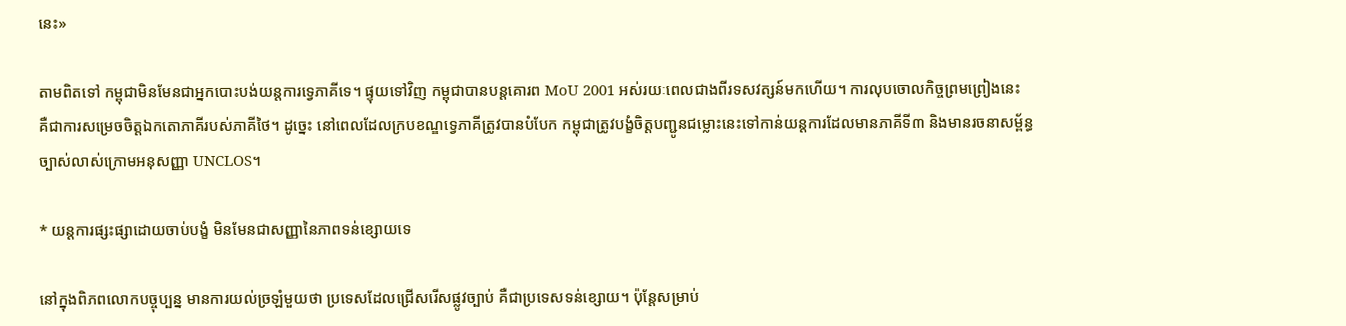នេះ»

តាមពិតទៅ កម្ពុជាមិនមែនជាអ្នកបោះបង់យន្តការទ្វេភាគីទេ។ ផ្ទុយទៅវិញ កម្ពុជាបានបន្តគោរព MoU 2001 អស់រយៈពេលជាងពីរទសវត្សន៍មកហើយ។ ការលុបចោលកិច្ចព្រមព្រៀងនេះ គឺជាការសម្រេចចិត្តឯកតោភាគីរបស់ភាគីថៃ។ ដូច្នេះ នៅពេលដែលក្របខណ្ឌទ្វេភាគីត្រូវបានបំបែក កម្ពុជាត្រូវបង្ខំចិត្តបញ្ជូនជម្លោះនេះទៅកាន់យន្តការដែលមានភាគីទី៣ និងមានរចនាសម្ព័ន្ធច្បាស់លាស់ក្រោមអនុសញ្ញា UNCLOS។

* យន្តការផ្សះផ្សាដោយចាប់បង្ខំ មិនមែនជាសញ្ញានៃភាពទន់ខ្សោយទេ

នៅក្នុងពិភពលោកបច្ចុប្បន្ន មានការយល់ច្រឡំមួយថា ប្រទេសដែលជ្រើសរើសផ្លូវច្បាប់ គឺជាប្រទេសទន់ខ្សោយ។ ប៉ុន្តែសម្រាប់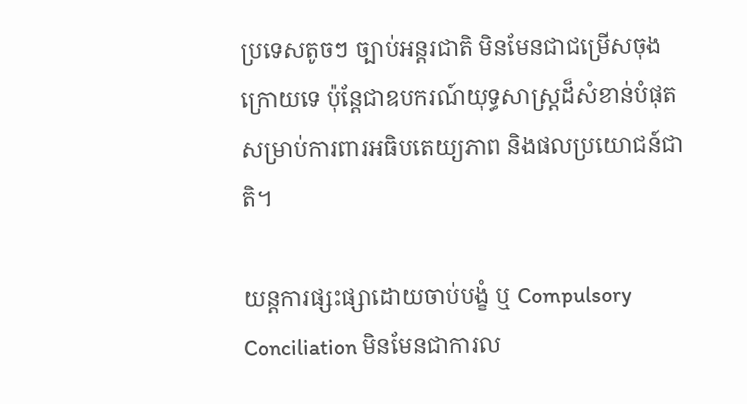ប្រទេសតូចៗ ច្បាប់អន្តរជាតិ មិនមែនជាជម្រើសចុងក្រោយទេ ប៉ុន្តែជាឧបករណ៍យុទ្ធសាស្ត្រដ៏សំខាន់បំផុត សម្រាប់ការពារអធិបតេយ្យភាព និងផលប្រយោជន៍ជាតិ។

យន្តការផ្សះផ្សាដោយចាប់បង្ខំ ឬ Compulsory Conciliation មិនមែនជាការល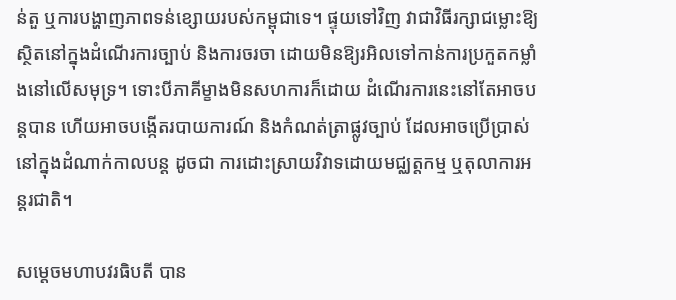ន់តួ ឬការបង្ហាញភាពទន់ខ្សោយរបស់កម្ពុជាទេ។ ផ្ទុយទៅវិញ វាជាវិធីរក្សាជម្លោះឱ្យស្ថិតនៅក្នុងដំណើរការច្បាប់ និងការចរចា ដោយមិនឱ្យរអិលទៅកាន់ការប្រកួតកម្លាំងនៅលើសមុទ្រ។ ទោះបីភាគីម្ខាងមិនសហការក៏ដោយ ដំណើរការនេះនៅតែអាចបន្តបាន ហើយអាចបង្កើតរបាយការណ៍ និងកំណត់ត្រាផ្លូវច្បាប់ ដែលអាចប្រើប្រាស់នៅក្នុងដំណាក់កាលបន្ត ដូចជា ការដោះស្រាយវិវាទដោយមជ្ឈត្តកម្ម ឬតុលាការអន្តរជាតិ។

សម្តេចមហាបវរធិបតី បាន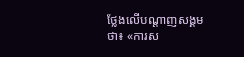ថ្លែងលើបណ្តាញសង្គមថា៖ «ការស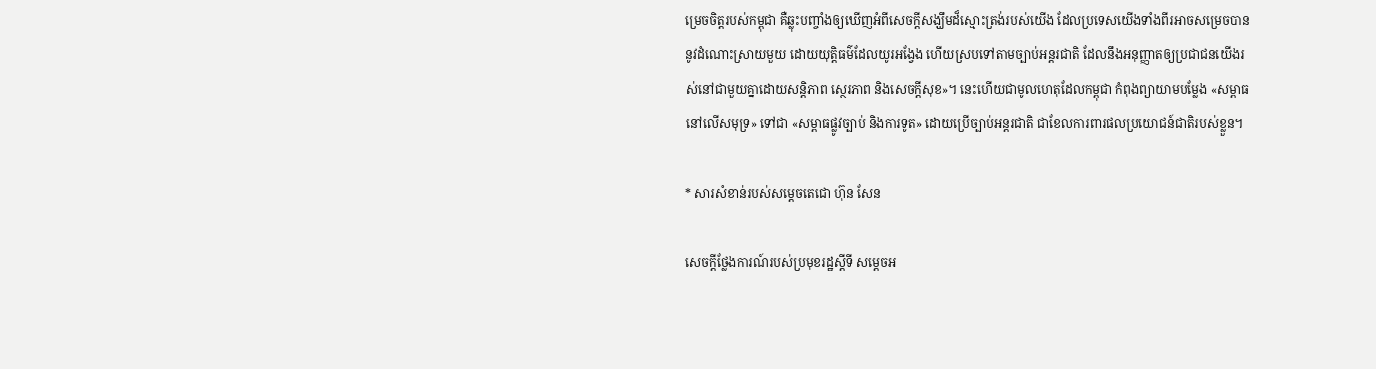ម្រេចចិត្តរបស់កម្ពុជា គឺឆ្លុះបញ្ចាំងឲ្យឃើញអំពីសេចក្តីសង្ឃឹមដ៏ស្មោះត្រង់របស់យើង ដែលប្រទេសយើងទាំងពីរអាចសម្រេចបាននូវដំណោះស្រាយមួយ ដោយយុត្តិធម៌ដែលយូរអង្វែង ហើយស្របទៅតាមច្បាប់អន្តរជាតិ ដែលនឹងអនុញ្ញាតឲ្យប្រជាជនយើងរស់នៅជាមួយគ្នាដោយសន្តិភាព ស្ថេរភាព និងសេចក្តីសុខ»។ នេះហើយជាមូលហេតុដែលកម្ពុជា កំពុងព្យាយាមបម្លែង «សម្ពាធនៅលើសមុទ្រ» ទៅជា «សម្ពាធផ្លូវច្បាប់ និងការទូត» ដោយប្រើច្បាប់អន្តរជាតិ ជាខែលការពារផលប្រយោជន៍ជាតិរបស់ខ្លួន។

* សារសំខាន់របស់សម្តេចតេជោ ហ៊ុន សែន

សេចក្តីថ្លែងការណ៍របស់ប្រមុខរដ្ឋស្តីទី សម្តេចអ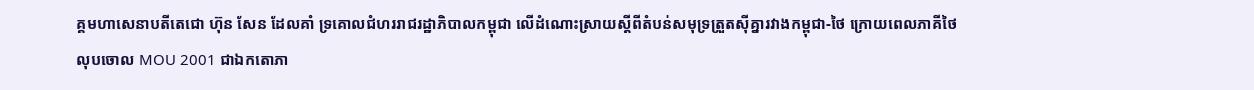គ្គមហាសេនាបតីតេជោ ហ៊ុន សែន ដែលគាំ ទ្រគោលជំហររាជរដ្ឋាភិបាលកម្ពុជា លើដំណោះស្រាយស្តីពីតំបន់សមុទ្រត្រួតស៊ីគ្នារវាងកម្ពុជា-ថៃ ក្រោយពេលភាគីថៃលុបចោល MOU 2001 ជាឯកតោភា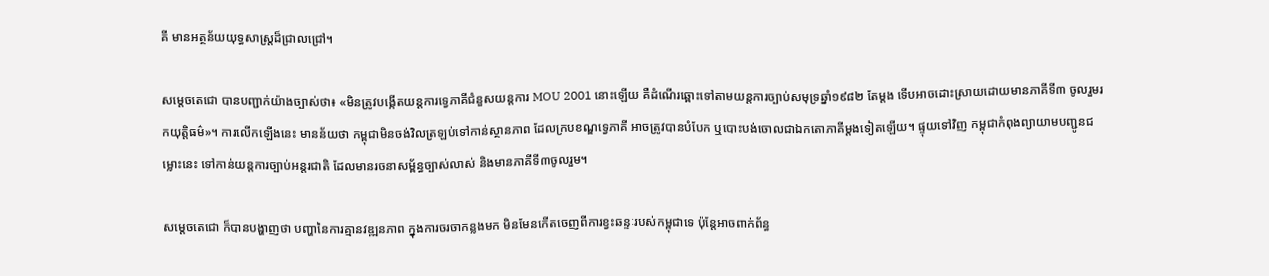គី មានអត្ថន័យយុទ្ធសាស្ត្រដ៏ជ្រាលជ្រៅ។

សម្តេចតេជោ បានបញ្ជាក់យ៉ាងច្បាស់ថា៖ «មិនត្រូវបង្កើតយន្តការទ្វេភាគីជំនួសយន្តការ MOU 2001 នោះឡើយ គឺដំណើរឆ្ពោះទៅតាមយន្តការច្បាប់សមុទ្រឆ្នាំ១៩៨២ តែម្តង ទើបអាចដោះស្រាយដោយមានភាគីទី៣ ចូលរួមរកយុត្តិធម៌»។ ការលើកឡើងនេះ មានន័យថា កម្ពុជាមិនចង់វិលត្រឡប់ទៅកាន់ស្ថានភាព ដែលក្របខណ្ឌទ្វេភាគី អាចត្រូវបានបំបែក ឬបោះបង់ចោលជាឯកតោភាគីម្ដងទៀតឡើយ។ ផ្ទុយទៅវិញ កម្ពុជាកំពុងព្យាយាមបញ្ជូនជម្លោះនេះ ទៅកាន់យន្តការច្បាប់អន្តរជាតិ ដែលមានរចនាសម្ព័ន្ធច្បាស់លាស់ និងមានភាគីទី៣ចូលរួម។

សម្តេចតេជោ ក៏បានបង្ហាញថា បញ្ហានៃការគ្មានវឌ្ឍនភាព ក្នុងការចរចាកន្លងមក មិនមែនកើតចេញពីការខ្វះឆន្ទៈរបស់កម្ពុជាទេ ប៉ុន្តែអាចពាក់ព័ន្ធ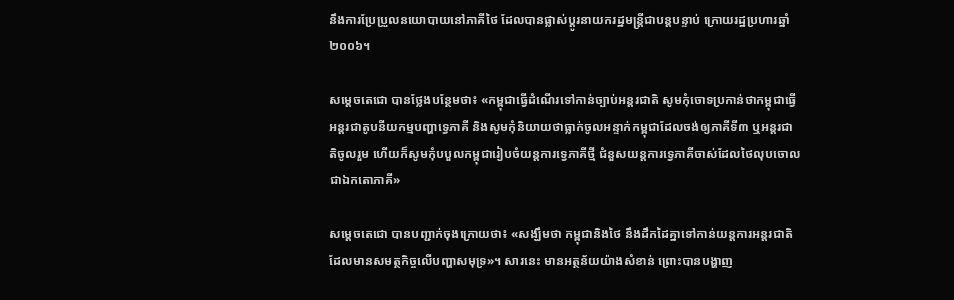នឹងការប្រែប្រួលនយោបាយនៅភាគីថៃ ដែលបានផ្លាស់ប្តូរនាយករដ្ឋមន្ត្រីជាបន្តបន្ទាប់ ក្រោយរដ្ឋប្រហារឆ្នាំ២០០៦។

សម្តេចតេជោ បានថ្លែងបន្ថែមថា៖ «កម្ពុជាធ្វើដំណើរទៅកាន់ច្បាប់អន្តរជាតិ សូមកុំចោទប្រកាន់ថាកម្ពុជាធ្វើអន្តរជាតូបនីយកម្មបញ្ហាទ្វេភាគី និងសូមកុំនិយាយថាធ្លាក់ចូលអន្ទាក់កម្ពុជាដែលចង់ឲ្យភាគីទី៣ ឬអន្តរជាតិចូលរួម ហើយក៏សូមកុំបបួលកម្ពុជារៀបចំយន្តការទ្វេភាគីថ្មី ជំនួសយន្តការទ្វេភាគីចាស់ដែលថៃលុបចោលជាឯកតោភាគី»

សម្តេចតេជោ បានបញ្ជាក់ចុងក្រោយថា៖ «សង្ឃឹមថា កម្ពុជានិងថៃ នឹងដឹកដៃគ្នាទៅកាន់យន្តការអន្តរជាតិ ដែលមានសមត្ថកិច្ចលើបញ្ហាសមុទ្រ»។ សារនេះ មានអត្ថន័យយ៉ាងសំខាន់ ព្រោះបានបង្ហាញ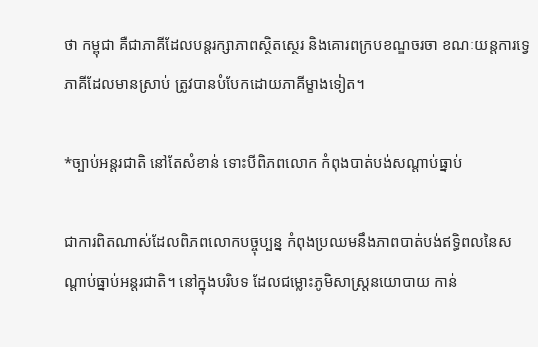ថា កម្ពុជា គឺជាភាគីដែលបន្តរក្សាភាពស្ថិតស្ថេរ និងគោរពក្របខណ្ឌចរចា ខណៈយន្តការទ្វេភាគីដែលមានស្រាប់ ត្រូវបានបំបែកដោយភាគីម្ខាងទៀត។

*ច្បាប់អន្តរជាតិ នៅតែសំខាន់ ទោះបីពិភពលោក កំពុងបាត់បង់សណ្តាប់ធ្នាប់

ជាការពិតណាស់ដែលពិភពលោកបច្ចុប្បន្ន កំពុងប្រឈមនឹងភាពបាត់បង់ឥទ្ធិពលនៃសណ្តាប់ធ្នាប់អន្តរជាតិ។ នៅក្នុងបរិបទ ដែលជម្លោះភូមិសាស្ត្រនយោបាយ កាន់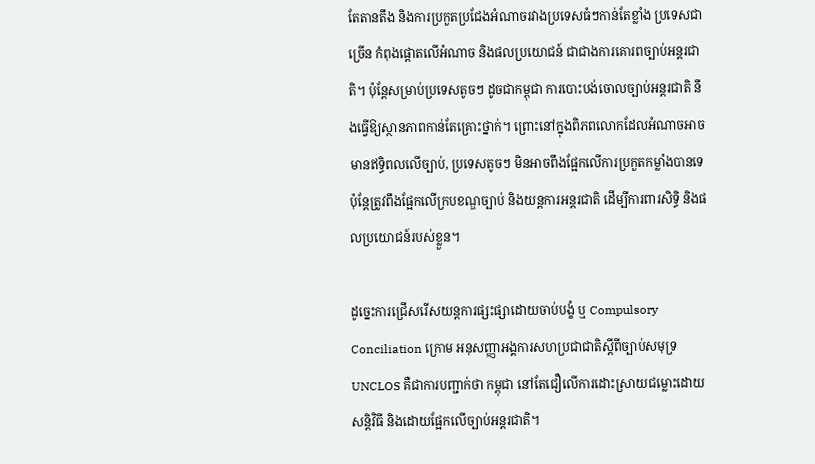តែតានតឹង និងការប្រកួតប្រជែងអំណាចរវាងប្រទេសធំៗកាន់តែខ្លាំង ប្រទេសជាច្រើន កំពុងផ្តោតលើអំណាច និងផលប្រយោជន៍ ជាជាងការគោរពច្បាប់អន្តរជាតិ។ ប៉ុន្តែសម្រាប់ប្រទេសតូចៗ ដូចជាកម្ពុជា ការបោះបង់ចោលច្បាប់អន្តរជាតិ នឹងធ្វើឱ្យស្ថានភាពកាន់តែគ្រោះថ្នាក់។ ព្រោះនៅក្នុងពិភពលោកដែលអំណាចអាចមានឥទ្ធិពលលើច្បាប់, ប្រទេសតូចៗ មិនអាចពឹងផ្អែកលើការប្រកួតកម្លាំងបានទេ ប៉ុន្តែត្រូវពឹងផ្អែកលើក្របខណ្ឌច្បាប់ និងយន្តការអន្តរជាតិ ដើម្បីការពារសិទ្ធិ និងផលប្រយោជន៍របស់ខ្លួន។

ដូច្នេះការជ្រើសរើសយន្តការផ្សះផ្សាដោយចាប់បង្ខំ ឬ Compulsory Conciliation ក្រោម អនុសញ្ញាអង្គការសហប្រជាជាតិស្តីពីច្បាប់សមុទ្រ UNCLOS គឺជាការបញ្ជាក់ថា កម្ពុជា នៅតែជឿលើការដោះស្រាយជម្លោះដោយសន្តិវិធី និងដោយផ្អែកលើច្បាប់អន្តរជាតិ។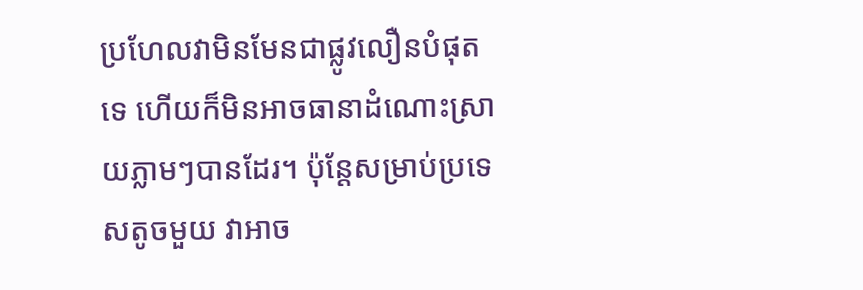ប្រហែលវាមិនមែនជាផ្លូវលឿនបំផុតទេ ហើយក៏មិនអាចធានាដំណោះស្រាយភ្លាមៗបានដែរ។ ប៉ុន្តែសម្រាប់ប្រទេសតូចមួយ វាអាច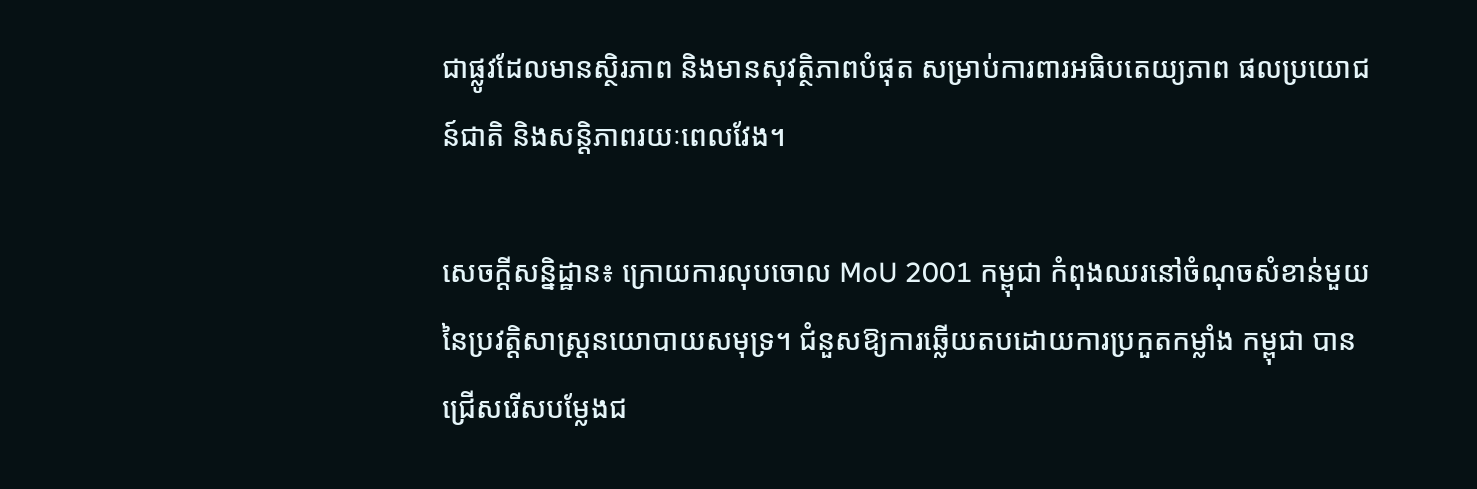ជាផ្លូវដែលមានស្ថិរភាព និងមានសុវត្ថិភាពបំផុត សម្រាប់ការពារអធិបតេយ្យភាព ផលប្រយោជន៍ជាតិ និងសន្តិភាពរយៈពេលវែង។

សេចក្តីសន្និដ្ឋាន៖ ក្រោយការលុបចោល MoU 2001 កម្ពុជា កំពុងឈរនៅចំណុចសំខាន់មួយនៃប្រវត្តិសាស្ត្រនយោបាយសមុទ្រ។ ជំនួសឱ្យការឆ្លើយតបដោយការប្រកួតកម្លាំង កម្ពុជា បានជ្រើសរើសបម្លែងជ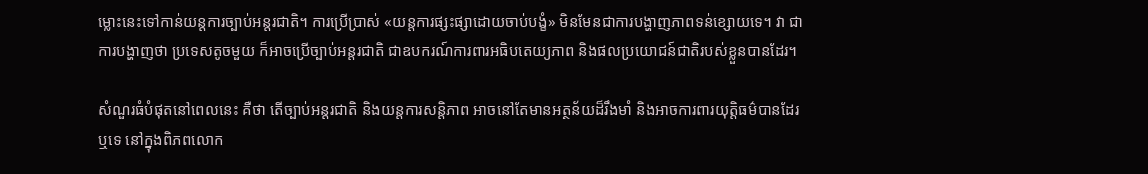ម្លោះនេះទៅកាន់យន្តការច្បាប់អន្តរជាតិ។ ការប្រើប្រាស់ «យន្តការផ្សះផ្សាដោយចាប់បង្ខំ» មិនមែនជាការបង្ហាញភាពទន់ខ្សោយទេ។ វា ជាការបង្ហាញថា ប្រទេសតូចមួយ ក៏អាចប្រើច្បាប់អន្តរជាតិ ជាឧបករណ៍ការពារអធិបតេយ្យភាព និងផលប្រយោជន៍ជាតិរបស់ខ្លួនបានដែរ។

សំណួរធំបំផុតនៅពេលនេះ គឺថា តើច្បាប់អន្តរជាតិ និងយន្តការសន្តិភាព អាចនៅតែមានអត្ថន័យដ៏រឹងមាំ និងអាចការពារយុត្តិធម៌បានដែរឬទេ នៅក្នុងពិភពលោក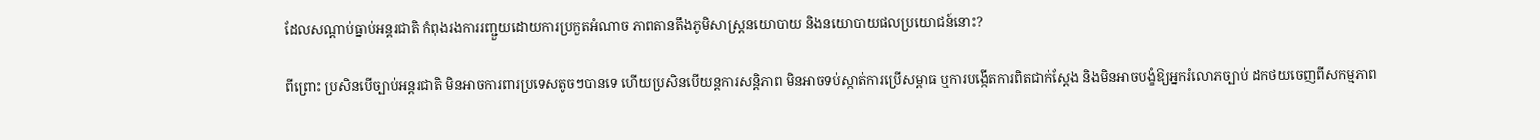ដែលសណ្តាប់ធ្នាប់អន្តរជាតិ កំពុងរងការរញ្ជួយដោយការប្រកួតអំណាច ភាពតានតឹងភូមិសាស្ត្រនយោបាយ និងនយោបាយផលប្រយោជន៍នោះ?

ពីព្រោះ ប្រសិនបើច្បាប់អន្តរជាតិ មិនអាចការពារប្រទេសតូចៗបានទេ ហើយប្រសិនបើយន្តការសន្តិភាព មិនអាចទប់ស្កាត់ការប្រើសម្ពាធ ឬការបង្កើតការពិតជាក់ស្តែង និងមិនអាចបង្ខំឱ្យអ្នករំលោភច្បាប់ ដកថយចេញពីសកម្មភាព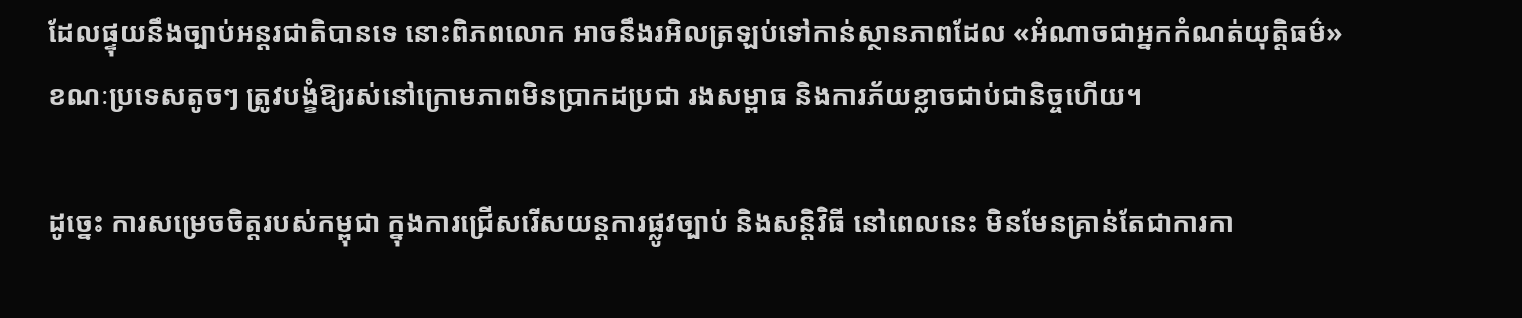ដែលផ្ទុយនឹងច្បាប់អន្តរជាតិបានទេ នោះពិភពលោក អាចនឹងរអិលត្រឡប់ទៅកាន់ស្ថានភាពដែល «អំណាចជាអ្នកកំណត់យុត្តិធម៌» ខណៈប្រទេសតូចៗ ត្រូវបង្ខំឱ្យរស់នៅក្រោមភាពមិនប្រាកដប្រជា រងសម្ពាធ និងការភ័យខ្លាចជាប់ជានិច្ចហើយ។

ដូច្នេះ ការសម្រេចចិត្តរបស់កម្ពុជា ក្នុងការជ្រើសរើសយន្តការផ្លូវច្បាប់ និងសន្តិវិធី នៅពេលនេះ មិនមែនគ្រាន់តែជាការកា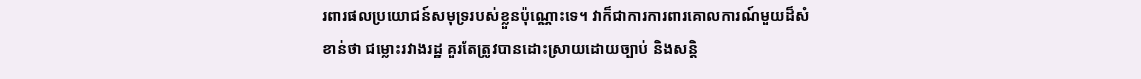រពារផលប្រយោជន៍សមុទ្ររបស់ខ្លួនប៉ុណ្ណោះទេ។ វាក៏ជាការការពារគោលការណ៍មួយដ៏សំខាន់ថា ជម្លោះរវាងរដ្ឋ គួរតែត្រូវបានដោះស្រាយដោយច្បាប់ និងសន្តិ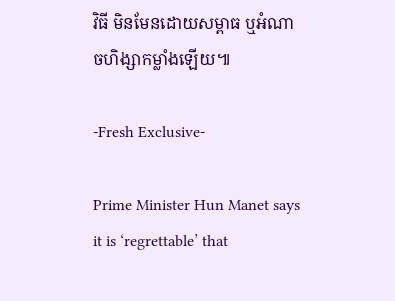វិធី មិនមែនដោយសម្ពាធ ឬអំណាចហិង្សាកម្លាំងឡើយ៕

-Fresh Exclusive-

Prime Minister Hun Manet says it is ‘regrettable’ that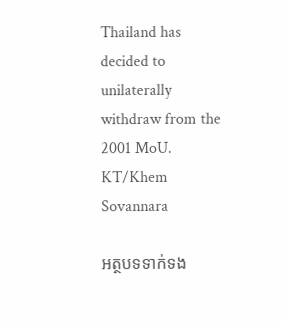Thailand has decided to unilaterally withdraw from the 2001 MoU. KT/Khem Sovannara

អត្ថបទទាក់ទង